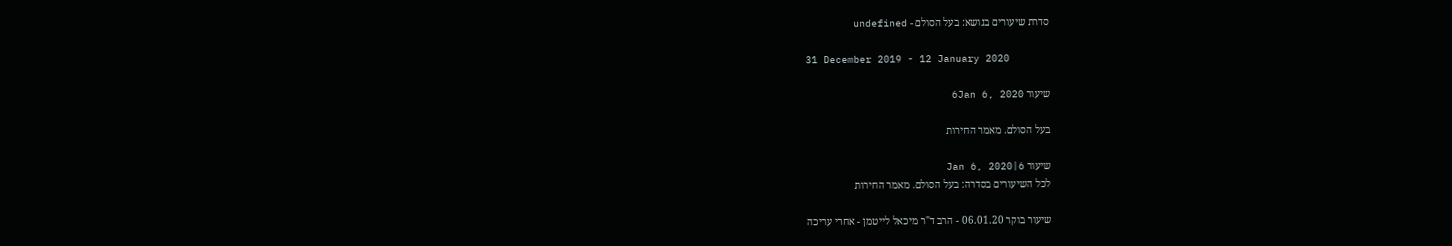סדרת שיעורים בנושא: בעל הסולם - undefined

31 December 2019 - 12 January 2020

שיעור 6Jan 6, 2020

בעל הסולם. מאמר החירות

שיעור 6|Jan 6, 2020
לכל השיעורים בסדרה: בעל הסולם. מאמר החירות

שיעור בוקר 06.01.20 - הרב ד"ר מיכאל לייטמן - אחרי עריכה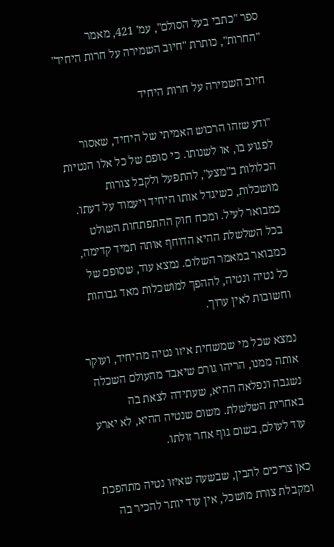ספר "כתבי בעל הסולם", עמ' 421, מאמר "החרות", כותרת "חיוב השמירה על חרות היחיד"

חיוב השמירה על חרות היחיד

"ודע שזהו הרכוש האמיתי של היחיד, שאסור לפגוע בו, או לשנותו. כי סופם של כל אלו הנטיות הכלולות ב"מצע", להתפעל ולקבל צורות מושכלות, כשיגדל אותו היחיד ויעמוד על דעתו. כמבואר לעיל. ומכח חוק ההתפתחות השולט בכל השלשלת ההיא הדוחף אותה תמיד קדימה, כמבואר במאמר השלום. נמצא עוד, שסופם של כל נטיה ונטיה, לההפך למושכלות מאד גבוהות וחשובות לאין ערוך.

נמצא שכל מי שמשחית איזו נטיה מהיחיד, ועוקר אותה ממנו, הריהו גורם שיאבד מהעולם השכלה נשגבה ונפלאה ההיא, שעתידה לצאת בה באחרית השלשלת. משום שנטיה ההיא, לא יארע עוד לעולם, בשום גוף אחר זולתו.

כאן צריכים להבין, שבשעה שאיזו נטיה מתהפכת ומקבלת צורת מושכל, אין עוד יותר להכיר בה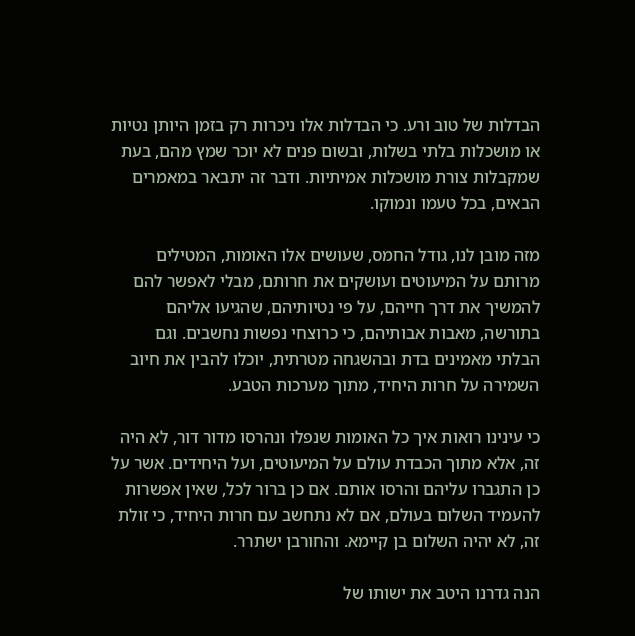הבדלות של טוב ורע. כי הבדלות אלו ניכרות רק בזמן היותן נטיות או מושכלות בלתי בשלות, ובשום פנים לא יוכר שמץ מהם, בעת שמקבלות צורת מושכלות אמיתיות. ודבר זה יתבאר במאמרים הבאים, בכל טעמו ונמוקו.

מזה מובן לנו, גודל החמס, שעושים אלו האומות, המטילים מרותם על המיעוטים ועושקים את חרותם, מבלי לאפשר להם להמשיך את דרך חייהם, על פי נטיותיהם, שהגיעו אליהם בתורשה, מאבות אבותיהם, כי כרוצחי נפשות נחשבים. וגם הבלתי מאמינים בדת ובהשגחה מטרתית, יוכלו להבין את חיוב השמירה על חרות היחיד, מתוך מערכות הטבע.

כי עינינו רואות איך כל האומות שנפלו ונהרסו מדור דור, לא היה זה, אלא מתוך הכבדת עולם על המיעוטים, ועל היחידים. אשר על כן התגברו עליהם והרסו אותם. אם כן ברור לכל, שאין אפשרות להעמיד השלום בעולם, אם לא נתחשב עם חרות היחיד, כי זולת זה, לא יהיה השלום בן קיימא. והחורבן ישתרר.

הנה גדרנו היטב את ישותו של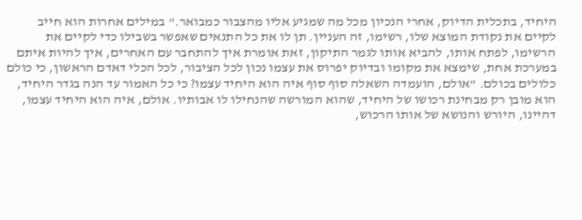היחיד, בתכלית הדיוק, אחרי הנכיון מכל מה שמגיע אליו מהצבור כמבואר." במילים אחרות הוא חייב לקיים את נקודת המוצא שלו, רשימו, זה העניין. תן לו את כל התנאים שאפשר בשבילו כדי לקיים את הרשימו, לפתח אותו, להביא אותו לגמר התיקון, זאת אומרת איך להתחבר עם האחרים, איך להיות איתם במערכת אחת, שימצא את מקומו ובדיוק יפרוס את עצמו נכון לכל הציבור, לכל הכלי דאדם הראשון, כי כולם כלולים בכולם. "אולם, הועמדה השאלה סוף סוף איה הוא היחיד עצמו? כי כל האמור עד הנה בגדר היחיד, הוא מובן רק מבחינת רכושו של היחיד, שהוא המורשה שהנחילו לו אבותיו. אולם, איה הוא היחיד עצמו, דהיינו, היורש והנושא של אותו הרכוש,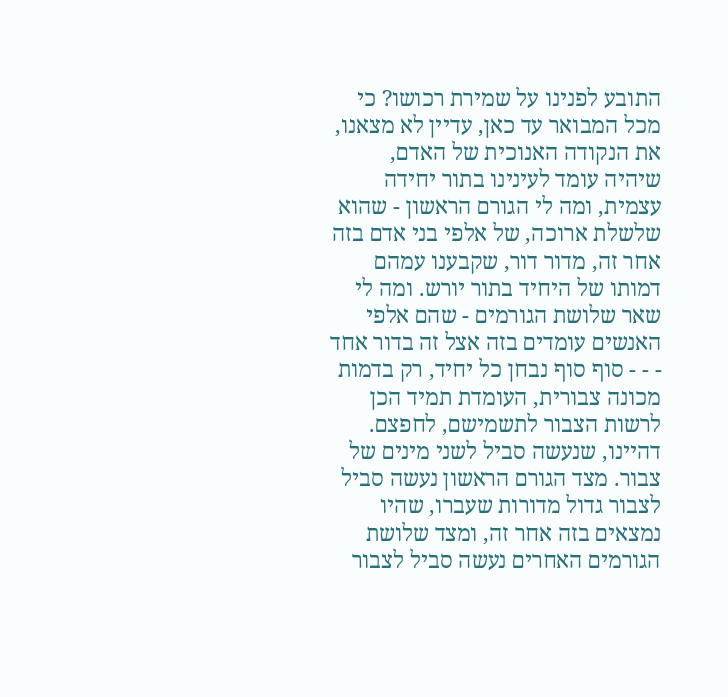התובע לפנינו על שמירת רכושו? כי מכל המבואר עד כאן, עדיין לא מצאנו, את הנקודה האנוכית של האדם, שיהיה עומד לעינינו בתור יחידה עצמית, ומה לי הגורם הראשון - שהוא שלשלת ארוכה, של אלפי בני אדם בזה אחר זה, מדור דור, שקבענו עמהם דמותו של היחיד בתור יורש. ומה לי שאר שלושת הגורמים - שהם אלפי האנשים עומדים בזה אצל זה בדור אחד - - - סוף סוף נבחן כל יחיד, רק בדמות מכונה צבורית, העומדת תמיד הכן לרשות הצבור לתשמישם, לחפצם. דהיינו, שנעשה סביל לשני מינים של צבור. מצד הגורם הראשון נעשה סביל לצבור גדול מדורות שעברו, שהיו נמצאים בזה אחר זה, ומצד שלושת הגורמים האחרים נעשה סביל לצבור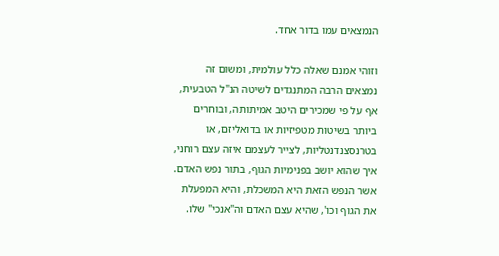הנמצאים עמו בדור אחד.

וזוהי אמנם שאלה כלל עולמית, ומשום זה נמצאים הרבה המתנגדים לשיטה הנ"ל הטבעית, אף על פי שמכירים היטב אמיתותה, ובוחרים ביותר בשיטות מטפיזיות או בדואליזם, או בטרנסצנדנטליות, לצייר לעצמם איזה עצם רוחני, איך שהוא יושב בפנימיות הגוף, בתור נפש האדם. אשר הנפש הזאת היא המשכלת, והיא המפעלת את הגוף וכו', שהיא עצם האדם וה"אנכי" שלו.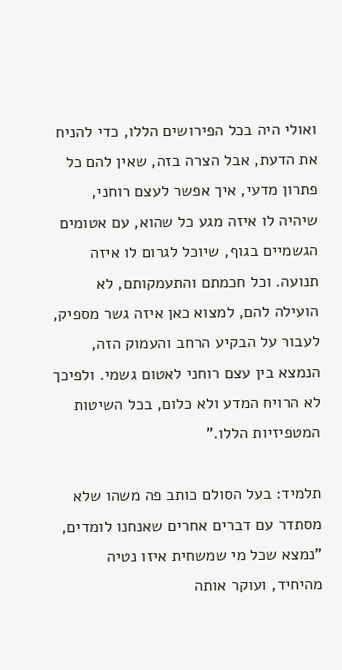ואולי היה בכל הפירושים הללו, כדי להניח את הדעת, אבל הצרה בזה, שאין להם כל פתרון מדעי, איך אפשר לעצם רוחני, שיהיה לו איזה מגע כל שהוא, עם אטומים הגשמיים בגוף, שיוכל לגרום לו איזה תנועה. וכל חכמתם והתעמקותם, לא הועילה להם, למצוא כאן איזה גשר מספיק, לעבור על הבקיע הרחב והעמוק הזה, הנמצא בין עצם רוחני לאטום גשמי. ולפיכך לא הרויח המדע ולא כלום, בכל השיטות המטפיזיות הללו."

תלמיד: בעל הסולם כותב פה משהו שלא מסתדר עם דברים אחרים שאנחנו לומדים, "נמצא שכל מי שמשחית איזו נטיה מהיחיד, ועוקר אותה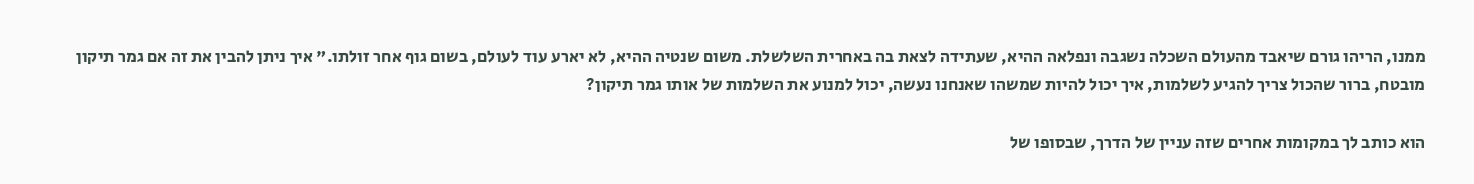ממנו, הריהו גורם שיאבד מהעולם השכלה נשגבה ונפלאה ההיא, שעתידה לצאת בה באחרית השלשלת. משום שנטיה ההיא, לא יארע עוד לעולם, בשום גוף אחר זולתו." איך ניתן להבין את זה אם גמר תיקון מובטח, ברור שהכול צריך להגיע לשלמות, איך יכול להיות שמשהו שאנחנו נעשה, יכול למנוע את השלמות של אותו גמר תיקון?

הוא כותב לך במקומות אחרים שזה עניין של הדרך, שבסופו של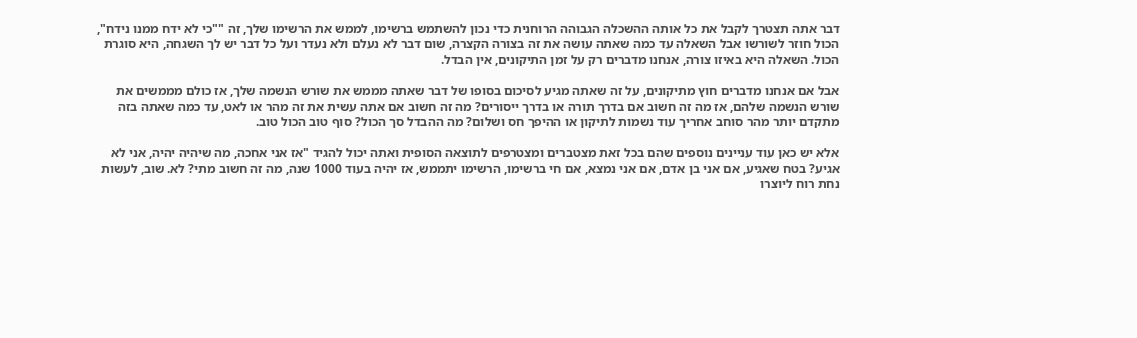דבר אתה תצטרך לקבל את כל אותה ההשכלה הגבוהה הרוחנית כדי נכון להשתמש ברשימו, לממש את הרשימו שלך, זה ""כי לא ידח ממנו נידח", הכול חוזר לשורשו אבל השאלה עד כמה שאתה עושה את זה בצורה הקצרה, שום דבר לא נעלם ולא נעדר ועל כל דבר יש לך השגחה, היא סוגרת הכול. השאלה היא באיזו צורה, אנחנו מדברים רק על זמן התיקונים, אין הבדל.

אבל אם אנחנו מדברים חוץ מתיקונים, על זה שאתה מגיע לסיכום בסופו של דבר שאתה מממש את שורש הנשמה שלך, אז כולם מממשים את שורש הנשמה שלהם, אז מה זה חשוב אם בדרך תורה או בדרך ייסורים? מה זה חשוב אם אתה עשית את זה מהר או לאט, עד כמה שאתה בזה מתקדם יותר מהר סוחב אחריך עוד נשמות לתיקון או ההיפך חס ושלום? מה ההבדל סך הכול? סוף טוב הכול טוב.

אלא יש כאן עוד עניינים נוספים שהם בכל זאת מצטברים ומצטרפים לתוצאה הסופית ואתה יכול להגיד "אז אני אחכה, מה שיהיה יהיה, אני לא אגיע? בטח שאגיע, אם אני בן אדם, אם אני נמצא, אם חי ברשימו, הרשימו יתממש, אז יהיה בעוד 1000 שנה, מה זה חשוב מתי? לא. שוב, לעשות נחת רוח ליוצרו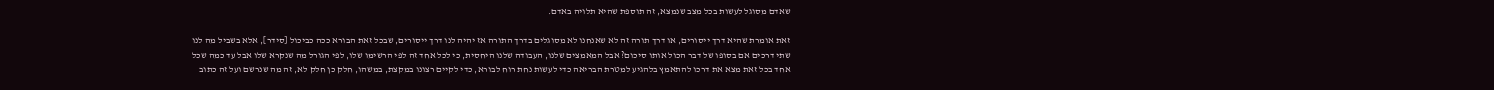שאדם מסוגל לעשות בכל מצב שנמצא, זה תוספת שהיא תלויה באדם.

זאת אומרת שהיא דרך ייסורים, או דרך תורה זה לא שאנחנו לא מסוגלים בדרך התורה אז יהיה לנו דרך ייסורים, שבכל זאת הבורא ככה כביכול [סידר], אלא בשביל מה לנו שתי דרכים אם בסופו של דבר הכול אותו סיכום? אבל המאמצים שלנו, העבודה שלנו היחסית, כי לכל אחד זה לפי הרשימו שלו, לפי הגורל מה שנקרא שלו אבל עד כמה שכל אחד בכל זאת מצא את דרכו להתאמץ בלהגיע למטרת הבריאה כדי לעשות נחת רוח לבורא, כדי לקיים רצונו במקצת, במשהו, חלק כן חלק לא, זה מה שנרשם ועל זה כתוב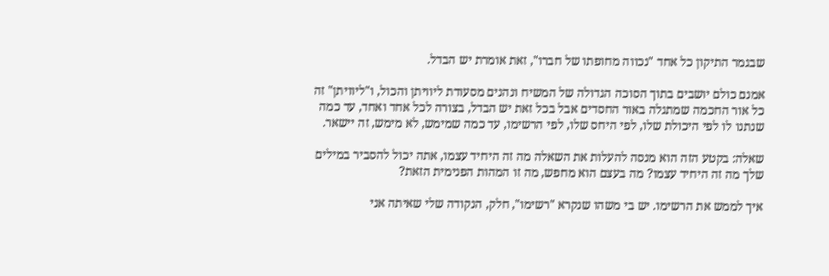שבגמר התיקון כל אחד "נכווה מחופתו של חברו", זאת אומרת יש הבדל.

אמנם כולם יושבים בתוך הסוכה הגדולה של המשיח ונהנים מסעודת ליוויתן והכול, ו"ליוויתן" זה כל אור החכמה שמתגלה באור החסדים אבל בכל זאת יש הבדל, בצורה לכל אחד ואחד, עד כמה שנתנו לו לפי היכולת שלו, לפי היחס שלו, לפי הרשימו, עד כמה שמימש, לא מימש, זה יישאר.

שאלה: בקטע הזה הוא מנסה להעלות את השאלה מה זה היחיד עצמו, אתה יכול להסביר במילים שלך מה זה היחיד עצמו? מה בעצם הוא מחפש, מה זו המהות הפנימית הזאת?

איך לממש את הרשימו. יש בי משהו שנקרא "רשימו", חלק, הנקודה שלי שאיתה אני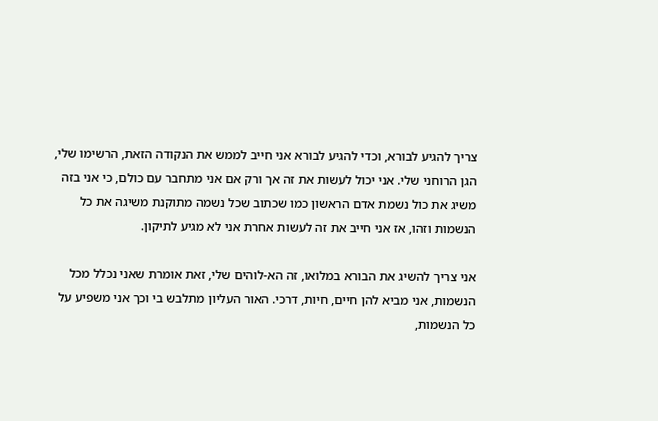צריך להגיע לבורא, וכדי להגיע לבורא אני חייב לממש את הנקודה הזאת, הרשימו שלי, הגן הרוחני שלי. אני יכול לעשות את זה אך ורק אם אני מתחבר עם כולם, כי אני בזה משיג את כול נשמת אדם הראשון כמו שכתוב שכל נשמה מתוקנת משיגה את כל הנשמות וזהו, אז אני חייב את זה לעשות אחרת אני לא מגיע לתיקון.

אני צריך להשיג את הבורא במלואו, זה הא-לוהים שלי, זאת אומרת שאני נכלל מכל הנשמות, אני מביא להן חיים, חיות, דרכי. האור העליון מתלבש בי וכך אני משפיע על כל הנשמות,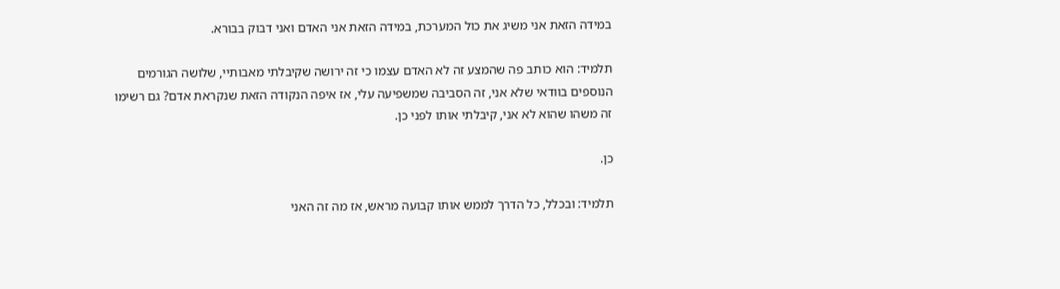במידה הזאת אני משיג את כול המערכת, במידה הזאת אני האדם ואני דבוק בבורא.

תלמיד: הוא כותב פה שהמצע זה לא האדם עצמו כי זה ירושה שקיבלתי מאבותיי, שלושה הגורמים הנוספים בוודאי שלא אני, זה הסביבה שמשפיעה עלי, אז איפה הנקודה הזאת שנקראת אדם? גם רשימו זה משהו שהוא לא אני, קיבלתי אותו לפני כן.

כן.

תלמיד: ובכלל, כל הדרך לממש אותו קבועה מראש, אז מה זה האני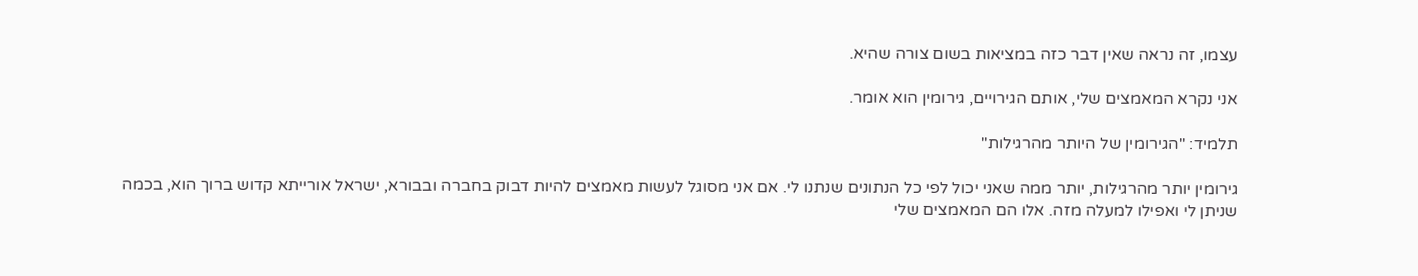עצמו, זה נראה שאין דבר כזה במציאות בשום צורה שהיא.

אני נקרא המאמצים שלי, אותם הגירויים, גירומין הוא אומר.

תלמיד: "הגירומין של היותר מהרגילות"

גירומין יותר מהרגילות, יותר ממה שאני יכול לפי כל הנתונים שנתנו לי. אם אני מסוגל לעשות מאמצים להיות דבוק בחברה ובבורא, ישראל אורייתא קדוש ברוך הוא, בכמה שניתן לי ואפילו למעלה מזה. אלו הם המאמצים שלי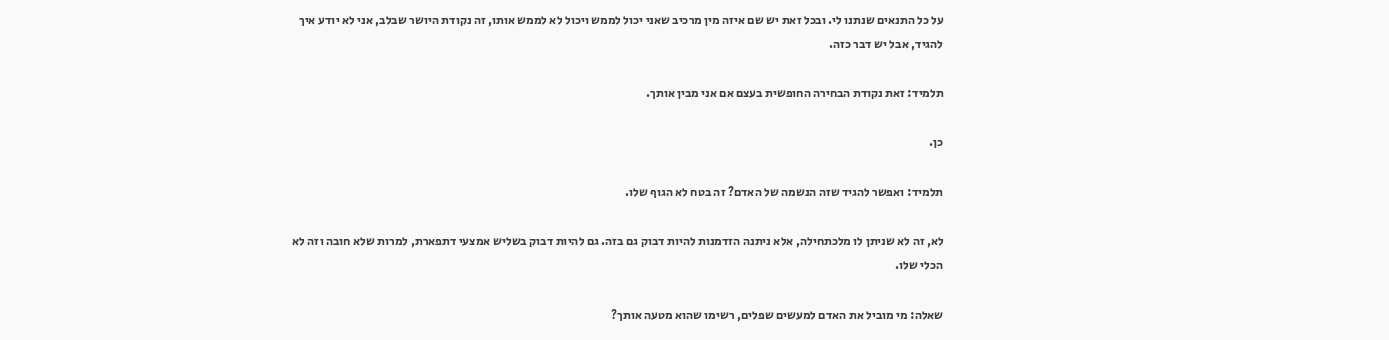על כל התנאים שנתנו לי. ובכל זאת יש שם איזה מין מרכיב שאני יכול לממש ויכול לא לממש אותו, זה נקודת היושר שבלב, אני לא יודע איך להגיד, אבל יש דבר כזה.

תלמיד: זאת נקודת הבחירה החופשית בעצם אם אני מבין אותך.

כן.

תלמיד: ואפשר להגיד שזה הנשמה של האדם? זה בטח לא הגוף שלו.

לא, זה לא שניתן לו מלכתחילה, אלא ניתנה הזדמנות להיות דבוק גם בזה. גם להיות דבוק בשליש אמצעי דתפארת, למרות שלא חובה וזה לא הכלי שלו.

שאלה: מי מוביל את האדם למעשים שפלים, רשימו שהוא מטעה אותך?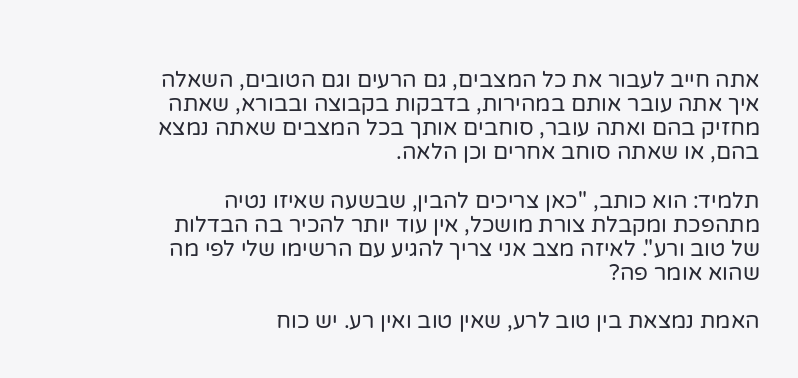אתה חייב לעבור את כל המצבים, גם הרעים וגם הטובים, השאלה איך אתה עובר אותם במהירות, בדבקות בקבוצה ובבורא, שאתה מחזיק בהם ואתה עובר, סוחבים אותך בכל המצבים שאתה נמצא בהם, או שאתה סוחב אחרים וכן הלאה.

תלמיד: הוא כותב, "כאן צריכים להבין, שבשעה שאיזו נטיה מתהפכת ומקבלת צורת מושכל, אין עוד יותר להכיר בה הבדלות של טוב ורע". לאיזה מצב אני צריך להגיע עם הרשימו שלי לפי מה שהוא אומר פה?

האמת נמצאת בין טוב לרע, שאין טוב ואין רע. יש כוח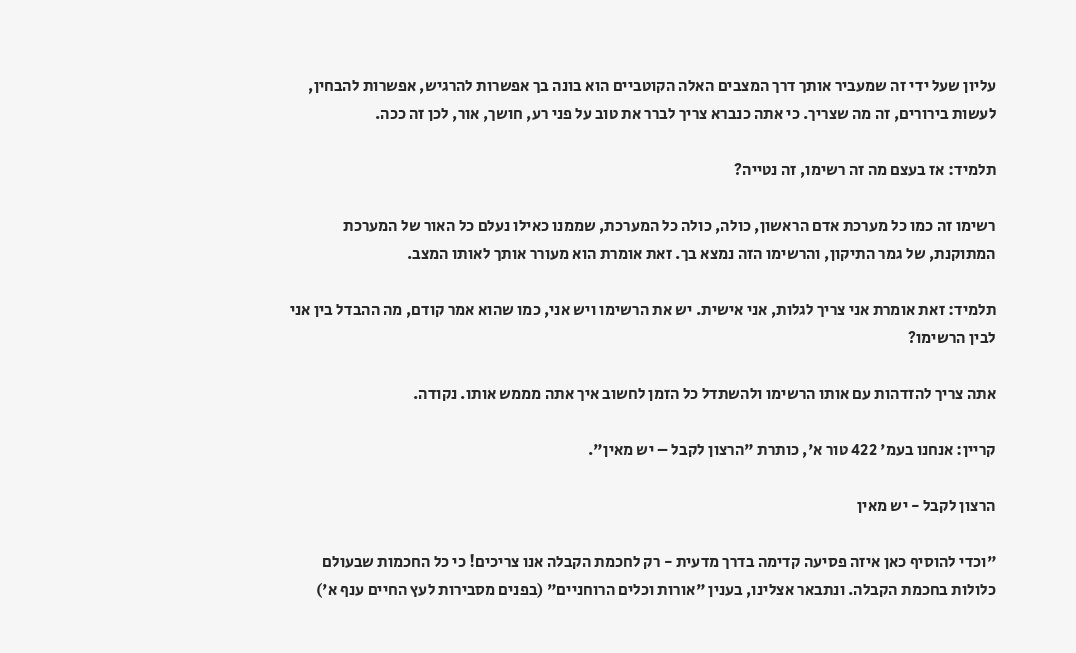עליון שעל ידי זה שמעביר אותך דרך המצבים האלה הקוטביים הוא בונה בך אפשרות להרגיש, אפשרות להבחין, לעשות בירורים, זה מה שצריך. כי אתה כנברא צריך לברר את טוב על פני רע, חושך, אור, לכן זה ככה.

תלמיד: אז בעצם מה זה רשימו, זה נטייה?

רשימו זה כמו כל מערכת אדם הראשון, כולה, כולה כל המערכת, שממנו כאילו נעלם כל האור של המערכת המתוקנת, של גמר התיקון, והרשימו הזה נמצא בך. זאת אומרת הוא מעורר אותך לאותו המצב.

תלמיד: זאת אומרת אני צריך לגלות, אני אישית. יש את הרשימו ויש אני, כמו שהוא אמר קודם, מה ההבדל בין אני לבין הרשימו?

אתה צריך להזדהות עם אותו הרשימו ולהשתדל כל הזמן לחשוב איך אתה מממש אותו. נקודה.

קריין: אנחנו בעמ' 422 טור א', כותרת "הרצון לקבל – יש מאין".

הרצון לקבל - יש מאין

"וכדי להוסיף כאן איזה פסיעה קדימה בדרך מדעית - רק לחכמת הקבלה אנו צריכים! כי כל החכמות שבעולם כלולות בחכמת הקבלה. ונתבאר אצלינו, בענין "אורות וכלים הרוחניים" (בפנים מסבירות לעץ החיים ענף א')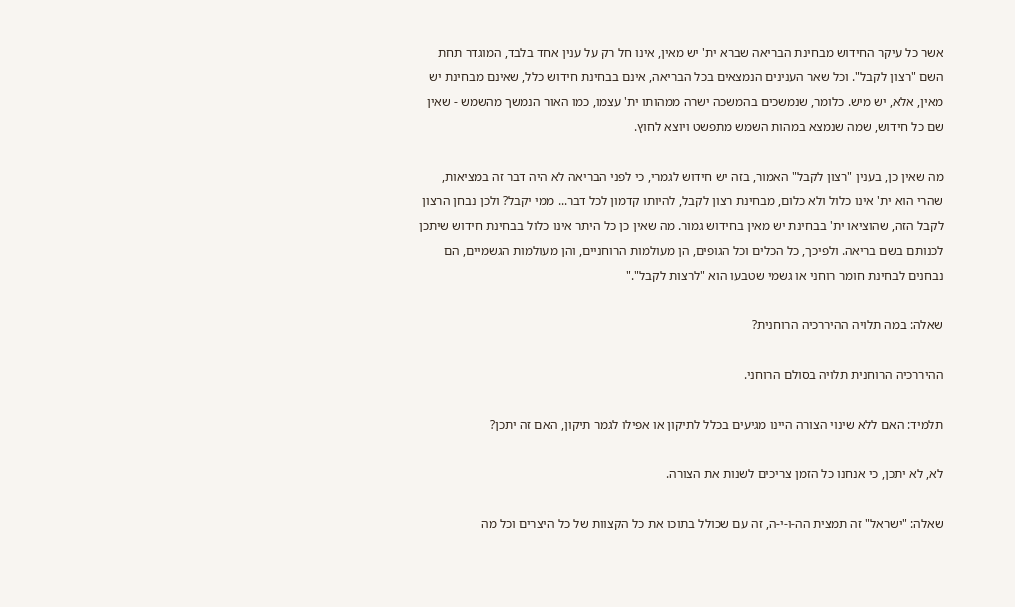אשר כל עיקר החידוש מבחינת הבריאה שברא ית' יש מאין, אינו חל רק על ענין אחד בלבד, המוגדר תחת השם "רצון לקבל". וכל שאר הענינים הנמצאים בכל הבריאה, אינם בבחינת חידוש כלל, שאינם מבחינת יש מאין, אלא, יש מיש. כלומר, שנמשכים בהמשכה ישרה ממהותו ית' עצמו, כמו האור הנמשך מהשמש - שאין שם כל חידוש, שמה שנמצא במהות השמש מתפשט ויוצא לחוץ.

מה שאין כן, בענין "רצון לקבל" האמור, בזה יש חידוש לגמרי, כי לפני הבריאה לא היה דבר זה במציאות, שהרי הוא ית' אינו כלול ולא כלום, מבחינת רצון לקבל, להיותו קדמון לכל דבר... ממי יקבל? ולכן נבחן הרצון לקבל הזה, שהוציאו ית' בבחינת יש מאין בחידוש גמור. מה שאין כן כל היתר אינו כלול בבחינת חידוש שיתכן לכנותם בשם בריאה. ולפיכך, כל הכלים וכל הגופים, הן מעולמות הרוחניים, והן מעולמות הגשמיים, הם נבחנים לבחינת חומר רוחני או גשמי שטבעו הוא "לרצות לקבל"."

שאלה: במה תלויה ההיררכיה הרוחנית?

ההיררכיה הרוחנית תלויה בסולם הרוחני.

תלמיד: האם ללא שינוי הצורה היינו מגיעים בכלל לתיקון או אפילו לגמר תיקון, האם זה יתכן?

לא, לא יתכן, כי אנחנו כל הזמן צריכים לשנות את הצורה.

שאלה: "ישראל" זה תמצית הה-ו-י-ה, זה עם שכולל בתוכו את כל הקצוות של כל היצרים וכל מה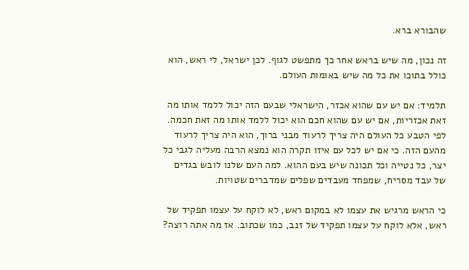שהבורא ברא.

זה נכון, מה שיש בראש אחר כך מתפשט לגוף. לכן ישראל, לי ראש, הוא כולל בתוכו את כל מה שיש באומות העולם.

תלמיד: אם יש עם שהוא אכזר, הישראלי שבעם הזה יכול ללמד אותו מה זאת אכזריות, אם יש עם שהוא חכם הוא יכול ללמד אותו מה זאת חכמה. לפי הטבע כל העולם היה צריך לרעוד מבני ברוך, הוא היה צריך לרעוד מהעם הזה. כי אם יש לכל עם איזו תקרה הוא נמצא הרבה מעליה לגבי כל יצר, כל נטייה וכל תכונה שיש בעם ההוא. למה העם שלנו לובש בגדים של עבד מסריח, שמפחד מעבדים שפלים שמדברים שטויות.

כי הראש מרגיש את עצמו לא במקום ראש, לא לוקח על עצמו תפקיד של ראש, אלא לוקח על עצמו תפקיד של זנב, כמו שכתוב. אז מה אתה רוצה?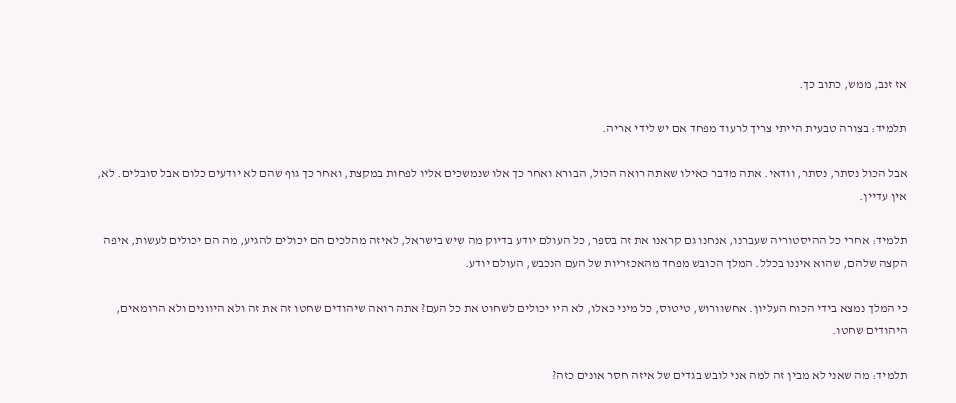אז זנב, ממש, כתוב כך.

תלמיד: בצורה טבעית הייתי צריך לרעוד מפחד אם יש לידי אריה.

אבל הכול נסתר, נסתר, וודאי. אתה מדבר כאילו שאתה רואה הכול, הבורא ואחר כך אלו שנמשכים אליו לפחות במקצת, ואחר כך גוף שהם לא יודעים כלום אבל סובלים. לא, אין עדיין.

תלמיד: אחרי כל ההיסטוריה שעברנו, אנחנו גם קראנו את זה בספר, כל העולם יודע בדיוק מה שיש בישראל, לאיזה מהלכים הם יכולים להגיע, מה הם יכולים לעשות, איפה הקצה שלהם, שהוא איננו בכלל. המלך הכובש מפחד מהאכזריות של העם הנכבש, העולם יודע.

כי המלך נמצא בידי הכוח העליון. אחשוורוש, טיטוס, כל מיני כאלו, לא היו יכולים לשחוט את כל העם? אתה רואה שיהודים שחטו זה את זה ולא היוונים ולא הרומאים, היהודים שחטו.

תלמיד: מה שאני לא מבין זה למה אני לובש בגדים של איזה חסר אונים כזה?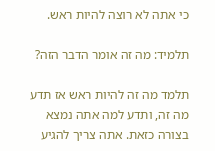כי אתה לא רוצה להיות ראש.

תלמיד: מה זה אומר הדבר הזה?

תלמד מה זה להיות ראש אז תדע מה זה, ותדע למה אתה נמצא בצורה כזאת. אתה צריך להגיע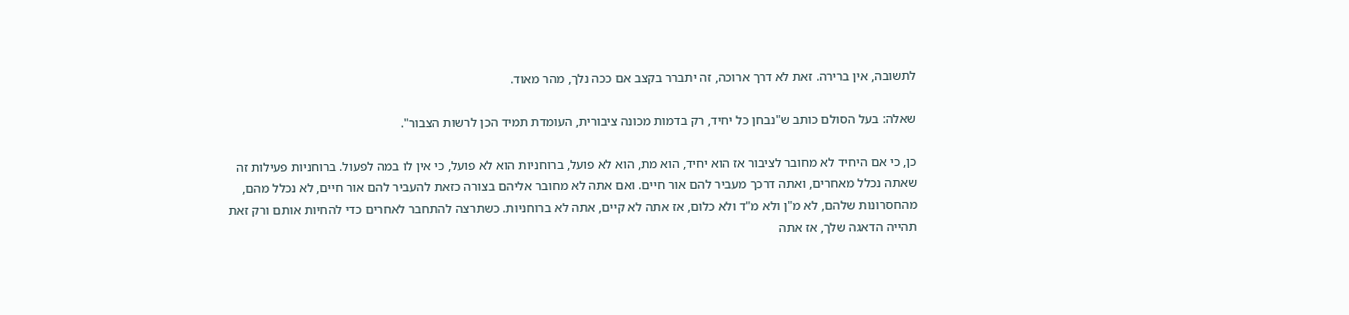לתשובה, אין ברירה. זאת לא דרך ארוכה, זה יתברר בקצב אם ככה נלך, מהר מאוד.

שאלה: בעל הסולם כותב ש"נבחן כל יחיד, רק בדמות מכונה ציבורית, העומדת תמיד הכן לרשות הצבור".

כן, כי אם היחיד לא מחובר לציבור אז הוא יחיד, הוא מת, הוא לא פועל, ברוחניות הוא לא פועל, כי אין לו במה לפעול. ברוחניות פעילות זה שאתה נכלל מאחרים, ואתה דרכך מעביר להם אור חיים. ואם אתה לא מחובר אליהם בצורה כזאת להעביר להם אור חיים, לא נכלל מהם, מהחסרונות שלהם, לא מ"ן ולא מ"ד ולא כלום, אז אתה לא קיים, אתה לא ברוחניות. כשתרצה להתחבר לאחרים כדי להחיות אותם ורק זאת תהייה הדאגה שלך, אז אתה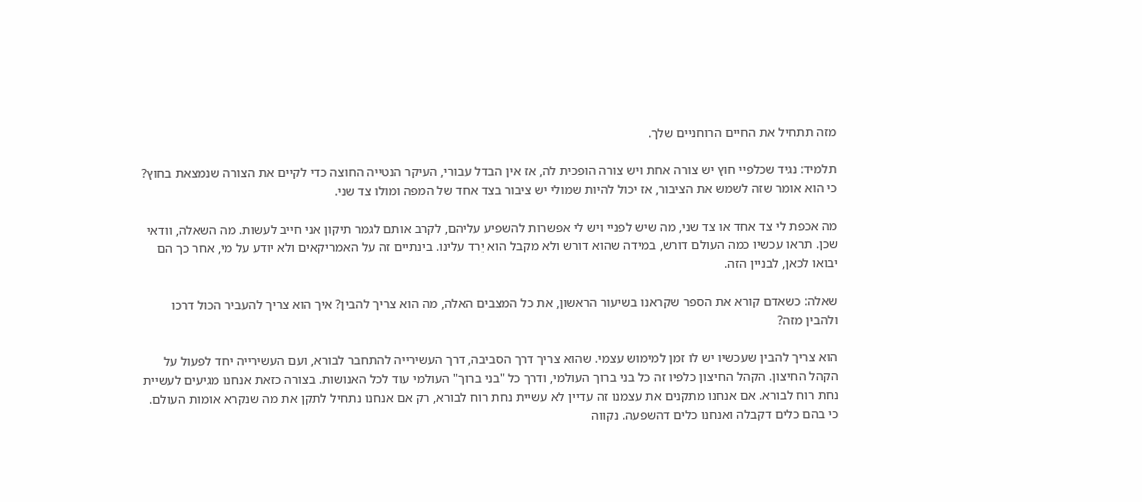מזה תתחיל את החיים הרוחניים שלך.

תלמיד: נגיד שכלפיי חוץ יש צורה אחת ויש צורה הופכית לה, אז אין הבדל עבורי, העיקר הנטייה החוצה כדי לקיים את הצורה שנמצאת בחוץ? כי הוא אומר שזה לשמש את הציבור, אז יכול להיות שמולי יש ציבור בצד אחד של המפה ומולו צד שני.

מה אכפת לי צד אחד או צד שני, מה שיש לפניי ויש לי אפשרות להשפיע עליהם, לקרב אותם לגמר תיקון אני חייב לעשות. מה השאלה, וודאי שכן. תראו עכשיו כמה העולם דורש, במידה שהוא דורש ולא מקבל הוא יֵרד עלינו. בינתיים זה על האמריקאים ולא יודע על מי, אחר כך הם יבואו לכאן, לבניין הזה.

שאלה: כשאדם קורא את הספר שקראנו בשיעור הראשון, את כל המצבים האלה, מה הוא צריך להבין? איך הוא צריך להעביר הכול דרכו ולהבין מזה?

הוא צריך להבין שעכשיו יש לו זמן למימוש עצמי. שהוא צריך דרך הסביבה, דרך העשירייה להתחבר לבורא, ועם העשירייה יחד לפעול על הקהל החיצון. הקהל החיצון כלפיו זה כל בני ברוך העולמי, ודרך כל "בני ברוך" העולמי עוד לכל האנושות. בצורה כזאת אנחנו מגיעים לעשיית נחת רוח לבורא. אם אנחנו מתקנים את עצמנו זה עדיין לא עשיית נחת רוח לבורא, רק אם אנחנו נתחיל לתקן את מה שנקרא אומות העולם. כי בהם כלים דקבלה ואנחנו כלים דהשפעה. נקווה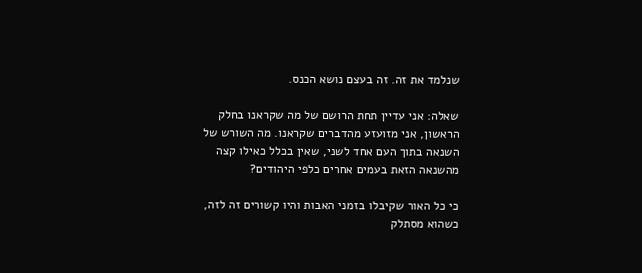שנלמד את זה. זה בעצם נושא הכנס.

שאלה: אני עדיין תחת הרושם של מה שקראנו בחלק הראשון, אני מזועזע מהדברים שקראנו. מה השורש של השנאה בתוך העם אחד לשני, שאין בכלל כאילו קצה מהשנאה הזאת בעמים אחרים כלפי היהודים?

כי כל האור שקיבלו בזמני האבות והיו קשורים זה לזה, כשהוא מסתלק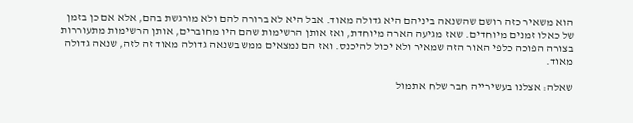הוא משאיר כזה רושם שהשנאה ביניהם היא גדולה מאוד. אבל היא לא ברורה להם ולא מורגשת בהם, אלא אם כן בזמן של כאלו זמנים מיוחדים. שאז מגיעה הארה מיוחדת, ואז אותן הרשימות שהם היו מחוברים, אותן הרשימות מתעוררות בצורה הפוכה כלפי האור הזה שמאיר ולא יכול להיכנס. ואז הם נמצאים ממש בשנאה גדולה מאוד זה לזה, שנאה גדולה מאוד.

שאלה: אצלנו בעשירייה חבר שלח אתמול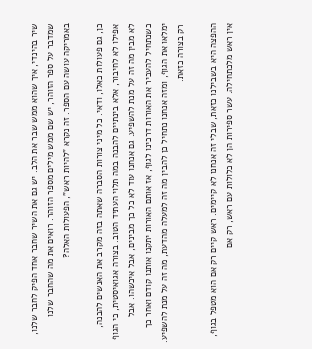שיר בהינדי, איך שהוא ממש שבר את הלב. יש גם את השיר שחבר אחד הפיק לחבר שלנו, שמדבר על ספר הזוהר, יש שם ממש מילים מספר הזוהר. רואים את מה שהחבר שלנו באמריקה עושה עם הספר. זה נקרא "להיות ראש", הפעולות האלה?

כן, גם פעולות כאלו, ודאי. כל מיני צורות הסברה שאתה בזה מקרב את האנשים להבנה, אפילו לא לחיבור, אלא בינתיים להבנה במה תלוי העתיד הטוב. בצורה אגואיסטית, כי הגוף לא מבין מה זה על מנת להשפיע. גם אנחנו עוד לא כל כך מבינים, אבל איכשהו. אבל כשנתחיל להעביר את האורות דרכינו לגוף, אז אותם האורות יתקנו אותנו קודם ואחר כך ימלאו את הגוף, ומזה אנחנו נתחיל כן להבין מה זה למעלה מהדעת, מה זה על מנת להשפיע. רק בצורה כזאת.

ההפצה היא בשבילנו כזאת, שבלי זה אנחנו לא קיימים. ראש קיים רק אם הוא מטפל בגוף, אין ראש מלכתחילה. עשר ספירות הן לא כלולות עם ראש, רק אם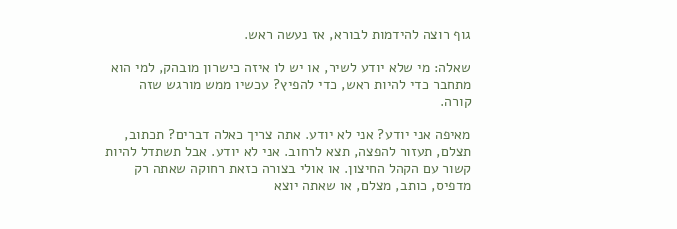גוף רוצה להידמות לבורא, אז נעשה ראש.

שאלה: מי שלא יודע לשיר, או יש לו איזה כישרון מובהק, למי הוא מתחבר כדי להיות ראש, כדי להפיץ? עכשיו ממש מורגש שזה קורה.

מאיפה אני יודע? אני לא יודע. אתה צריך כאלה דברים? תכתוב, תצלם, תעזור להפצה, תצא לרחוב. אני לא יודע. אבל תשתדל להיות קשור עם הקהל החיצון. או אולי בצורה כזאת רחוקה שאתה רק מדפיס, כותב, מצלם, או שאתה יוצא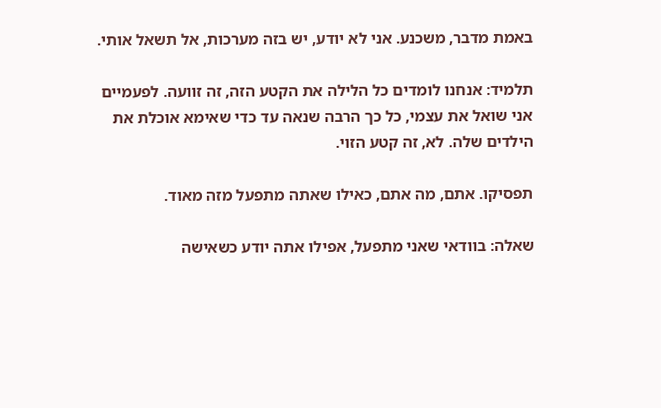באמת מדבר, משכנע. אני לא יודע, יש בזה מערכות, אל תשאל אותי.

תלמיד: אנחנו לומדים כל הלילה את הקטע הזה, זה זוועה. לפעמיים אני שואל את עצמי, כל כך הרבה שנאה עד כדי שאימא אוכלת את הילדים שלה. לא, זה קטע הזוי.

תפסיקו. אתם, מה אתם, כאילו שאתה מתפעל מזה מאוד.

שאלה: בוודאי שאני מתפעל, אפילו אתה יודע כשאישה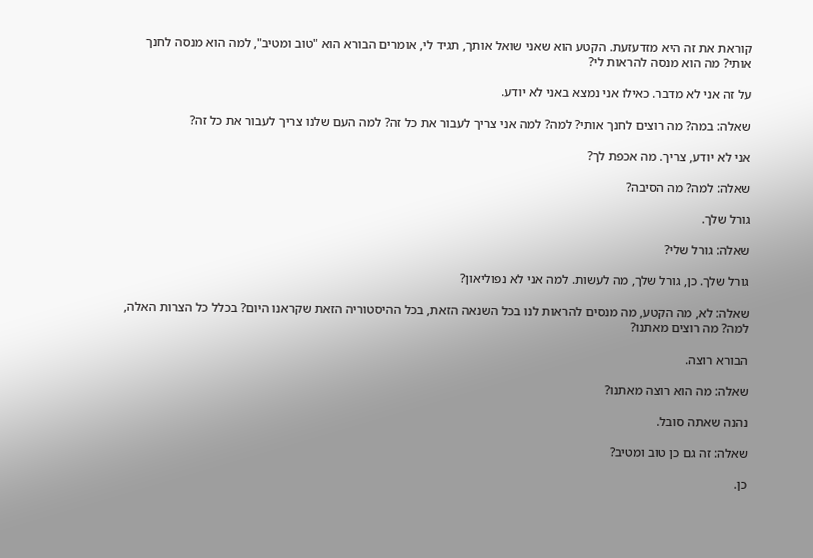קוראת את זה היא מזדעזעת. הקטע הוא שאני שואל אותך, תגיד לי, אומרים הבורא הוא "טוב ומטיב", למה הוא מנסה לחנך אותי? מה הוא מנסה להראות לי?

על זה אני לא מדבר. כאילו אני נמצא באני לא יודע.

שאלה: במה? מה רוצים לחנך אותי? למה? למה אני צריך לעבור את כל זה? למה העם שלנו צריך לעבור את כל זה?

אני לא יודע, צריך. מה אכפת לך?

שאלה: למה? מה הסיבה?

גורל שלך.

שאלה: גורל שלי?

גורל שלך. כן, גורל שלך, מה לעשות. למה אני לא נפוליאון?

שאלה: לא, מה הקטע, מה מנסים להראות לנו בכל השנאה הזאת, בכל ההיסטוריה הזאת שקראנו היום? בכלל כל הצרות האלה, למה? מה רוצים מאתנו?

הבורא רוצה.

שאלה: מה הוא רוצה מאתנו?

נהנה שאתה סובל.

שאלה: זה גם כן טוב ומטיב?

כן.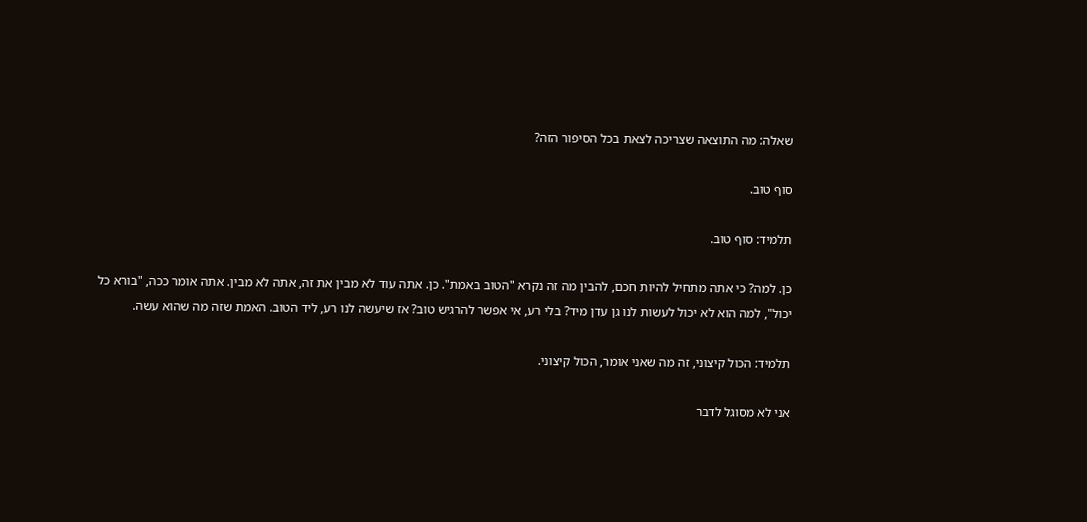שאלה: מה התוצאה שצריכה לצאת בכל הסיפור הזה?

סוף טוב.

תלמיד: סוף טוב.

כן. למה? כי אתה מתחיל להיות חכם, להבין מה זה נקרא "הטוב באמת". כן. אתה עוד לא מבין את זה, אתה לא מבין. אתה אומר ככה, "בורא כל יכול", למה הוא לא יכול לעשות לנו גן עדן מיד? בלי רע, אי אפשר להרגיש טוב? אז שיעשה לנו רע, ליד הטוב. האמת שזה מה שהוא עשה.

תלמיד: הכול קיצוני, זה מה שאני אומר, הכול קיצוני.

אני לא מסוגל לדבר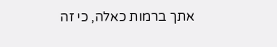אתך ברמות כאלה, כי זה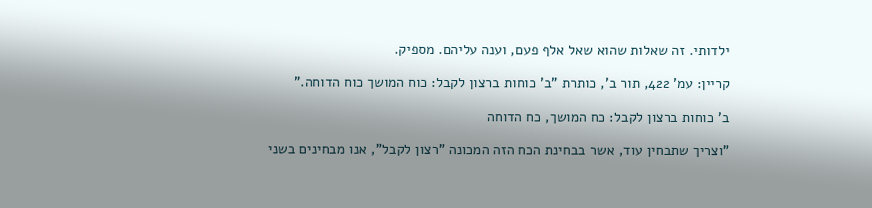ילדותי. זה שאלות שהוא שאל אלף פעם, וענה עליהם. מספיק.

קריין: עמ' 422, תור ב', כותרת "ב' כוחות ברצון לקבל: כוח המושך כוח הדוחה."

ב' כוחות ברצון לקבל: כח המושך, כח הדוחה

"וצריך שתבחין עוד, אשר בבחינת הכח הזה המכונה "רצון לקבל", אנו מבחינים בשני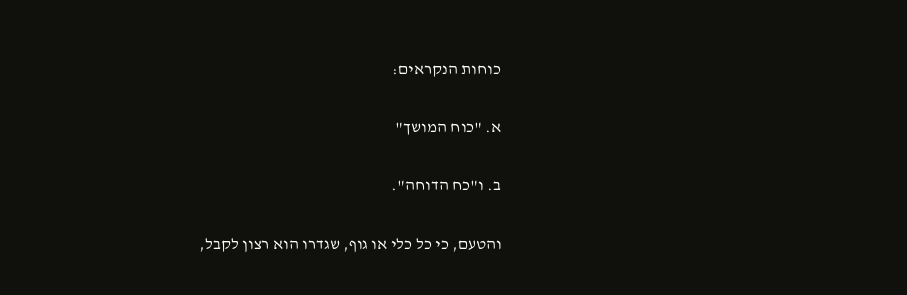כוחות הנקראים:

א. "כוח המושך"

ב. ו"כח הדוחה".

והטעם, כי כל כלי או גוף, שגדרו הוא רצון לקבל,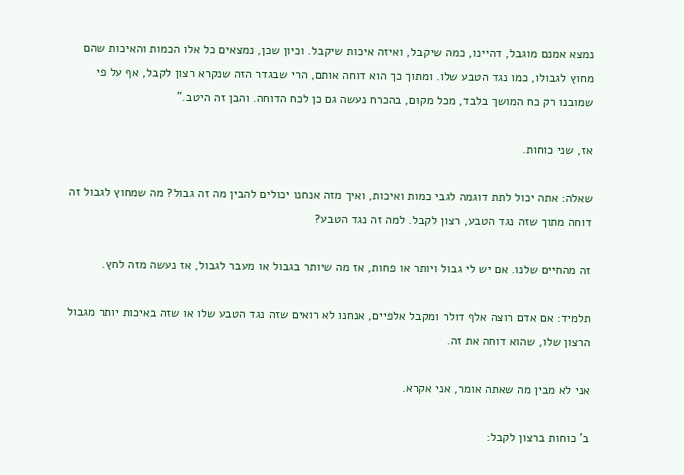נמצא אמנם מוגבל, דהיינו, כמה שיקבל, ואיזה איכות שיקבל. וכיון שכן, נמצאים כל אלו הכמות והאיכות שהם מחוץ לגבולו, כמו נגד הטבע שלו. ומתוך כך הוא דוחה אותם, הרי שבגדר הזה שנקרא רצון לקבל, אף על פי שמובנו רק כח המושך בלבד, מכל מקום, בהכרח נעשה גם כן לכח הדוחה. והבן זה היטב."

אז, שני כוחות.

שאלה: אתה יכול לתת דוגמה לגבי כמות ואיכות, ואיך מזה אנחנו יכולים להבין מה זה גבול? מה שמחוץ לגבול זה דוחה מתוך שזה נגד הטבע, רצון לקבל. למה זה נגד הטבע?

זה מהחיים שלנו. אם יש לי גבול ויותר או פחות, אז מה שיותר בגבול או מעבר לגבול, אז נעשה מזה לחץ.

תלמיד: אם אדם רוצה אלף דולר ומקבל אלפיים, אנחנו לא רואים שזה נגד הטבע שלו או שזה באיכות יותר מגבול הרצון שלו, שהוא דוחה את זה.

אני לא מבין מה שאתה אומר, אני אקרא.

ב' כוחות ברצון לקבל: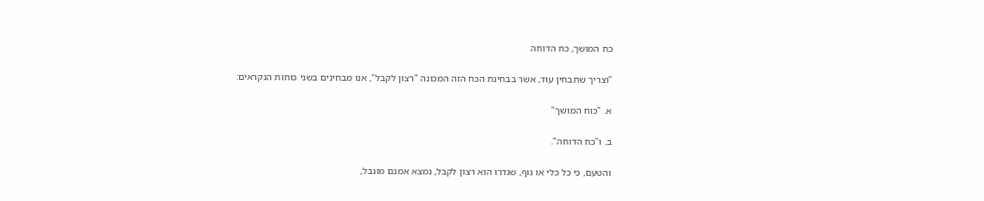כח המושך, כח הדוחה

"וצריך שתבחין עוד, אשר בבחינת הכח הזה המכונה "רצון לקבל", אנו מבחינים בשני כוחות הנקראים:

א. "כוח המושך"

ב. ו"כח הדוחה".

והטעם, כי כל כלי או גוף, שגדרו הוא רצון לקבל, נמצא אמנם מוגבל,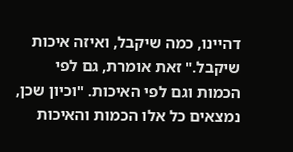דהיינו, כמה שיקבל, ואיזה איכות שיקבל." זאת אומרת, גם לפי הכמות וגם לפי האיכות. "וכיון שכן, נמצאים כל אלו הכמות והאיכות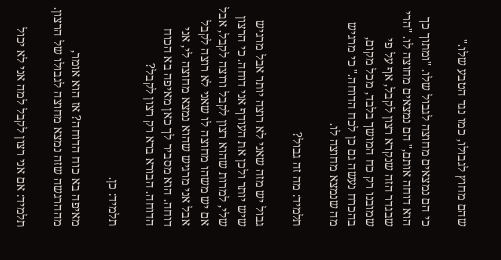שהם מחוץ לגבולו, כמו נגד הטבע שלו."

כי הם נמצאים מחוצה לגבול שלו. "ומתוך כך הוא דוחה אותם," הם נמצאים מחוצה לו. "הרי שבגדר הזה שנקרא רצון לקבל, אף על פי שמובנו רק כח המושך בלבד, מכל מקום, בהכרח נעשה גם כן לכח הדוחה." כי מרגיש מה שנמצא מחוצה לו.

תלמיד: מה זה גבול?

גבול יש מזה שאני לא רוצה יותר אבל מרגיש שיש יותר ולכן את העודף אני דוחה. כי הרצון שלי, למרות שהוא רצון לקבל ורוצה לקבל, אבל אם יש משהו מחוצה לו שאני לא רוצה לקבל אבל אני מרגיש שהוא נמצא מחוצה לי, אני דוחה. הוא מסביר לך כאן מאיפה בא הכוח הדוחה. הבורא ברא רק רצון לקבל?

תלמיד: כן.

מאיפה בא כוח הדוחה? אז הוא אומר, מההרגשה שזה נמצא מחוצה לגבולו של הרצון.

תלמיד: אם אני רצון לקבל למה אני לא יכול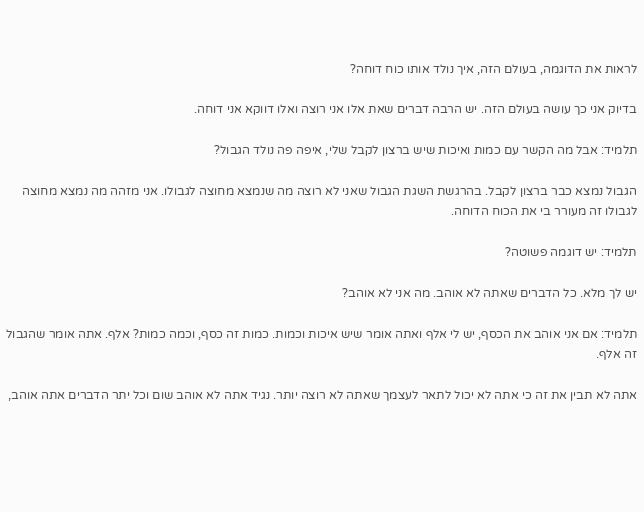לראות את הדוגמה, בעולם הזה, איך נולד אותו כוח דוחה?

בדיוק אני כך עושה בעולם הזה. יש הרבה דברים שאת אלו אני רוצה ואלו דווקא אני דוחה.

תלמיד: אבל מה הקשר עם כמות ואיכות שיש ברצון לקבל שלי, איפה פה נולד הגבול?

הגבול נמצא כבר ברצון לקבל. בהרגשת השגת הגבול שאני לא רוצה מה שנמצא מחוצה לגבולו. אני מזהה מה נמצא מחוצה לגבולו זה מעורר בי את הכוח הדוחה.

תלמיד: יש דוגמה פשוטה?

יש לך מלא. כל הדברים שאתה לא אוהב. מה אני לא אוהב?

תלמיד: אם אני אוהב את הכסף, יש לי אלף ואתה אומר שיש איכות וכמות. כמות זה כסף, וכמה כמות? אלף. אתה אומר שהגבול זה אלף.

אתה לא תבין את זה כי אתה לא יכול לתאר לעצמך שאתה לא רוצה יותר. נגיד אתה לא אוהב שום וכל יתר הדברים אתה אוהב,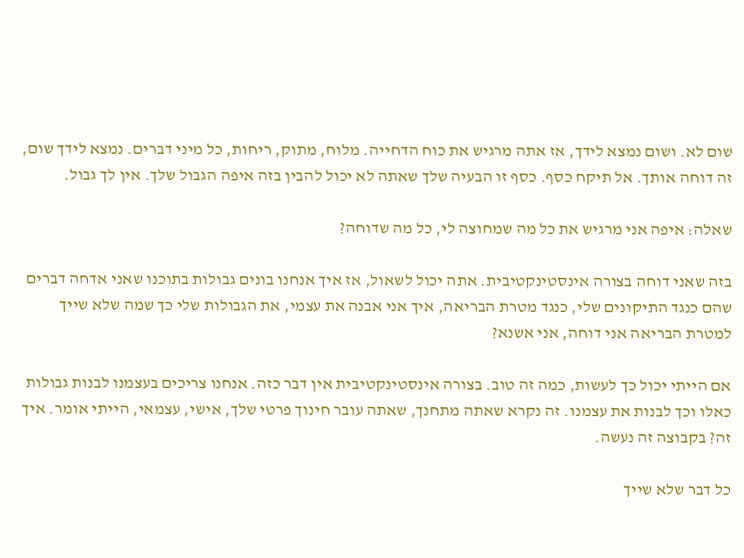שום לא. ושום נמצא לידך, אז אתה מרגיש את כוח הדחייה. מלוח, מתוק, ריחות, כל מיני דברים. נמצא לידך שום, זה דוחה אותך. אל תיקח כסף. כסף זו הבעיה שלך שאתה לא יכול להבין בזה איפה הגבול שלך. אין לך גבול.

שאלה: איפה אני מרגיש את כל מה שמחוצה לי, כל מה שדוחה?

בזה שאני דוחה בצורה אינסטינקטיבית. אתה יכול לשאול, אז איך אנחנו בונים גבולות בתוכנו שאני אדחה דברים שהם כנגד התיקונים שלי, כנגד מטרת הבריאה, איך אני אבנה את עצמי, את הגבולות שלי כך שמה שלא שייך למטרת הבריאה אני דוחה, אני אשנא?

אם הייתי יכול כך לעשות, כמה זה טוב. בצורה אינסטינקטיבית אין דבר כזה. אנחנו צריכים בעצמנו לבנות גבולות כאלו וכך לבנות את עצמנו. זה נקרא שאתה מתחנך, שאתה עובר חינוך פרטי שלך, אישי, עצמאי, הייתי אומר. איך זה? בקבוצה זה נעשה.

כל דבר שלא שייך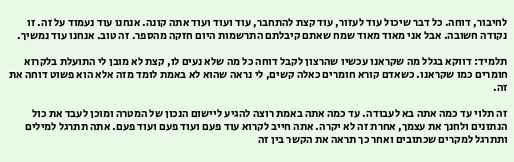לחיבור, דוחה. כל דבר שיכול עוד לעזור, עוד קצת להתחבר, עוד ועוד ועוד אתה קונה. אנחנו עוד נעמוד על זה. זו נקודה חשובה. אבל אני מאוד מאוד שמח שאתם קיבלתם התרשמות היום חזקה מהספר. זה טוב. אנחנו עוד נמשיך.

תלמיד: דווקא בגלל מה שקראנו עכשיו שהרצון לקבל דוחה כל מה שלא נעים לו, קצת לא מובן לי התועלת בלקרוא חומרים כמו שקראנו. כשאדם קורא חומרים כאלה קשים, לי נראה שהוא לא באמת לומד מזה אלא הוא פשוט דוחה את זה.

זה תלוי עד כמה אתה בא לעבודה. עד כמה אתה באמת רוצה להגיע ליישום הנכון של המטרה ומוכן לעבד את כול הנתונים ולחנך את עצמך, אחרת זה לא יקרה. אתה חייב לקרוא עוד פעם ועוד פעם ועוד פעם. אתה תתרגל למילים ותתרגל למקרים שכתובים ואחר כך תראה את הקשר בין זה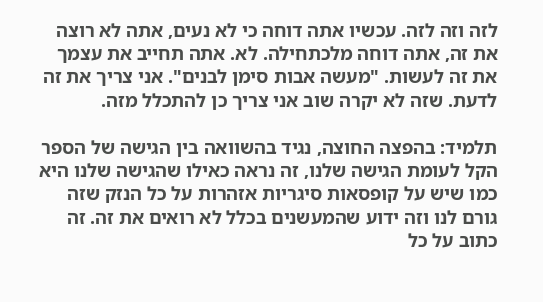לזה וזה לזה. עכשיו אתה דוחה כי לא נעים, אתה לא רוצה את זה, אתה דוחה מלכתחילה. לא. אתה תחייב את עצמך את זה לעשות. "מעשה אבות סימן לבנים". אני צריך את זה לדעת. שזה לא יקרה שוב אני צריך כן להתכלל מזה.

תלמיד: בהפצה החוצה, נגיד בהשוואה בין הגישה של הספר הקל לעומת הגישה שלנו, זה נראה כאילו שהגישה שלנו היא כמו שיש על קופסאות סיגריות אזהרות על כל הנזק שזה גורם לנו וזה ידוע שהמעשנים בכלל לא רואים את זה. זה כתוב על כל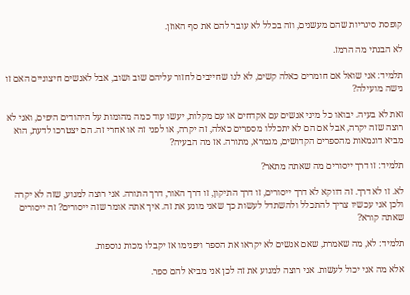קופסת סיגריות שהם מעשנים, וזה בכלל לא עובר להם את סף האוזן.

לא הבנתי מה הרמז.

תלמיד: אני שואל אם חומרים כאלה קשים, לא לנו שחייבים לחזור עליהם שוב ושוב, אבל לאנשים חיצוניים האם זו גישה מועילה?

זאת לא בעיה. יבואו כל מיני אנשים עם אקדחים או עם מקלות, יעשו עוד כמה מהומות על היהודים היפים, ואני לא רוצה שזה יקרה, אבל אם הם לא יתכללו מספרים כאלה, זה יקרה, או לפני זה או אחרי זה. הם יצטרכו לדעת, הוא מביא דוגמאות מהספרים הקדושים, מגמרא, מתורה. אז מה הבעיה?

תלמיד: זו דרך ייסורים מה שאתה מתאר?

לא. זו לא דרך. זה דווקא לא דרך ייסורים, זו דרך התיקון, זו דרך האור, דרך התורה. אני רוצה למנוע, שזה לא יקרה ולכן אני עכשיו צריך להתכלל ולהשתדל לעשות כך שאני מונע את זה. איך אתה אומר שזה ייסורים? זה ייסורים שאתה קורא?

תלמיד: לא, מה שאמרת, שאם אנשים לא יקראו את הספר ויפנימו אז יקבלו מכות נוספות.

אלא מה אני יכול לעשות. אני רוצה למנוע את זה לכן אני מביא להם ספר.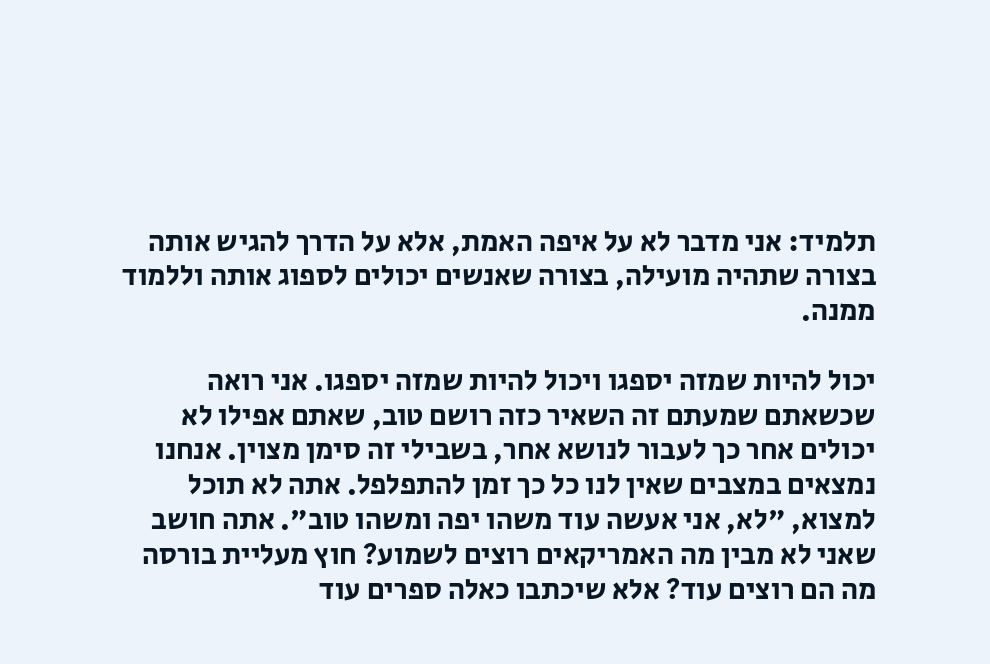תלמיד: אני מדבר לא על איפה האמת, אלא על הדרך להגיש אותה בצורה שתהיה מועילה, בצורה שאנשים יכולים לספוג אותה וללמוד ממנה.

יכול להיות שמזה יספגו ויכול להיות שמזה יספגו. אני רואה שכשאתם שמעתם זה השאיר כזה רושם טוב, שאתם אפילו לא יכולים אחר כך לעבור לנושא אחר, בשבילי זה סימן מצוין. אנחנו נמצאים במצבים שאין לנו כל כך זמן להתפלפל. אתה לא תוכל למצוא, "לא, אני אעשה עוד משהו יפה ומשהו טוב". אתה חושב שאני לא מבין מה האמריקאים רוצים לשמוע? חוץ מעליית בורסה מה הם רוצים עוד? אלא שיכתבו כאלה ספרים עוד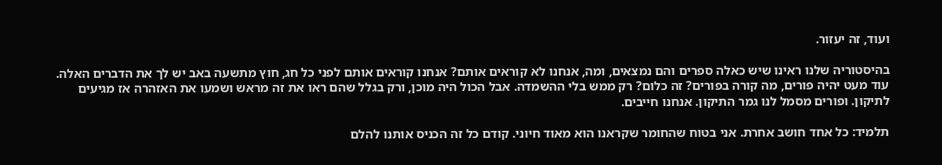ועוד, זה יעזור.

בהיסטוריה שלנו ראינו שיש כאלה ספרים והם נמצאים, ומה, אנחנו לא קוראים אותם? אנחנו קוראים אותם לפני כל חג, חוץ מתשעה באב יש לך את הדברים האלה. עוד מעט יהיה פורים, מה קורה בפורים? זה כלום? רק ממש בלי ההשמדה. אבל הכול היה מוכן, ורק בגלל שהם ראו את זה מראש ושמעו את האזהרה אז מגיעים לתיקון. ופורים מסמל לנו גמר התיקון. אנחנו חייבים.

תלמיד: כל אחד חושב אחרת. אני בטוח שהחומר שקראנו הוא מאוד חיוני. קודם כל זה הכניס אותנו להלם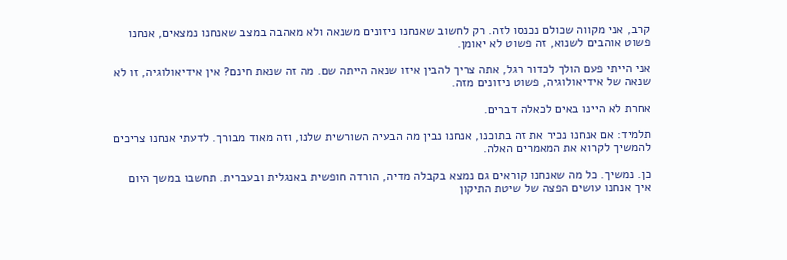קרב, אני מקווה שכולם נכנסו לזה. רק לחשוב שאנחנו ניזונים משנאה ולא מאהבה במצב שאנחנו נמצאים, אנחנו פשוט אוהבים לשנוא, זה פשוט לא יאומן.

אני הייתי פעם הולך לכדור רגל, אתה צריך להבין איזו שנאה הייתה שם. מה זה שנאת חינם? אין אידיאולוגיה, זו לא שנאה של אידיאולוגיה, פשוט ניזונים מזה.

אחרת לא היינו באים לכאלה דברים.

תלמיד: אם אנחנו נכיר את זה בתוכנו, אנחנו נבין מה הבעיה השורשית שלנו, וזה מאוד מבורך. לדעתי אנחנו צריכים להמשיך לקרוא את המאמרים האלה.

כן. נמשיך. כל מה שאנחנו קוראים גם נמצא בקבלה מדיה, הורדה חופשית באנגלית ובעברית. תחשבו במשך היום איך אנחנו עושים הפצה של שיטת התיקון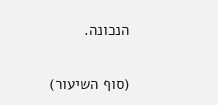הנכונה.

(סוף השיעור)